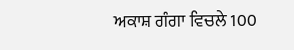ਅਕਾਸ਼ ਗੰਗਾ ਵਿਚਲੇ 100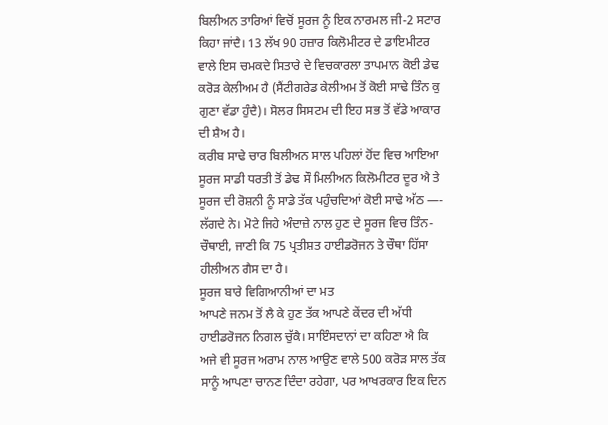ਬਿਲੀਅਨ ਤਾਰਿਆਂ ਵਿਚੋਂ ਸੂਰਜ ਨੂੰ ਇਕ ਨਾਰਮਲ ਜੀ-2 ਸਟਾਰ ਕਿਹਾ ਜਾਂਦੈ। 13 ਲੱਖ 90 ਹਜ਼ਾਰ ਕਿਲੋਮੀਟਰ ਦੇ ਡਾਇਮੀਟਰ ਵਾਲੇ ਇਸ ਚਮਕਦੇ ਸਿਤਾਰੇ ਦੇ ਵਿਚਕਾਰਲਾ ਤਾਪਮਾਨ ਕੋਈ ਡੇਢ ਕਰੋੜ ਕੇਲੀਅਮ ਹੈ (ਸੈਂਟੀਗਰੇਡ ਕੇਲੀਅਮ ਤੋਂ ਕੋਈ ਸਾਢੇ ਤਿੰਨ ਕੁ ਗੁਣਾ ਵੱਡਾ ਹੁੰਦੈ)। ਸੋਲਰ ਸਿਸਟਮ ਦੀ ਇਹ ਸਭ ਤੋਂ ਵੱਡੇ ਆਕਾਰ ਦੀ ਸ਼ੈਅ ਹੈ।
ਕਰੀਬ ਸਾਢੇ ਚਾਰ ਬਿਲੀਅਨ ਸਾਲ ਪਹਿਲਾਂ ਹੋਂਦ ਵਿਚ ਆਇਆ ਸੂਰਜ ਸਾਡੀ ਧਰਤੀ ਤੋਂ ਡੇਢ ਸੌ ਮਿਲੀਅਨ ਕਿਲੋਮੀਟਰ ਦੂਰ ਐ ਤੇ ਸੂਰਜ ਦੀ ਰੋਸ਼ਨੀ ਨੂੰ ਸਾਡੇ ਤੱਕ ਪਹੁੰਚਦਿਆਂ ਕੋਈ ਸਾਢੇ ਅੱਠ —- ਲੱਗਦੇ ਨੇ। ਮੋਟੇ ਜਿਹੇ ਅੰਦਾਜ਼ੇ ਨਾਲ ਹੁਣ ਦੇ ਸੂਰਜ ਵਿਚ ਤਿੰਨ-ਚੌਥਾਈ, ਜਾਣੀ ਕਿ 75 ਪ੍ਰਤੀਸ਼ਤ ਹਾਈਡਰੋਜਨ ਤੇ ਚੌਥਾ ਹਿੱਸਾ ਹੀਲੀਅਨ ਗੈਸ ਦਾ ਹੈ।
ਸੂਰਜ ਬਾਰੇ ਵਿਗਿਆਨੀਆਂ ਦਾ ਮਤ
ਆਪਣੇ ਜਨਮ ਤੋਂ ਲੈ ਕੇ ਹੁਣ ਤੱਕ ਆਪਣੇ ਕੇਂਦਰ ਦੀ ਅੱਧੀ ਹਾਈਡਰੋਜਨ ਨਿਗਲ ਚੁੱਕੈ। ਸਾਇੰਸਦਾਨਾਂ ਦਾ ਕਹਿਣਾ ਐ ਕਿ ਅਜੇ ਵੀ ਸੂਰਜ ਅਰਾਮ ਨਾਲ ਆਉਣ ਵਾਲੇ 500 ਕਰੋੜ ਸਾਲ ਤੱਕ ਸਾਨੂੰ ਆਪਣਾ ਚਾਨਣ ਦਿੰਦਾ ਰਹੇਗਾ, ਪਰ ਆਖਰਕਾਰ ਇਕ ਦਿਨ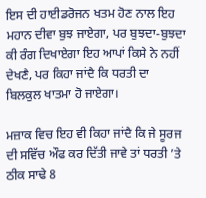ਇਸ ਦੀ ਹਾਈਡਰੋਜਨ ਖਤਮ ਹੋਣ ਨਾਲ ਇਹ ਮਹਾਨ ਦੀਵਾ ਬੁਝ ਜਾਏਗਾ, ਪਰ ਬੁਝਦਾ-ਬੁਝਦਾ ਕੀ ਰੰਗ ਦਿਖਾਏਗਾ ਇਹ ਆਪਾਂ ਕਿਸੇ ਨੇ ਨਹੀਂ ਦੇਖਣੈ, ਪਰ ਕਿਹਾ ਜਾਂਦੈ ਕਿ ਧਰਤੀ ਦਾ ਬਿਲਕੁਲ ਖਾਤਮਾ ਹੋ ਜਾਏਗਾ।

ਮਜ਼ਾਕ ਵਿਚ ਇਹ ਵੀ ਕਿਹਾ ਜਾਂਦੈ ਕਿ ਜੇ ਸੂਰਜ ਦੀ ਸਵਿੱਚ ਔਫ ਕਰ ਦਿੱਤੀ ਜਾਵੇ ਤਾਂ ਧਰਤੀ ’ਤੇ ਠੀਕ ਸਾਢੇ 8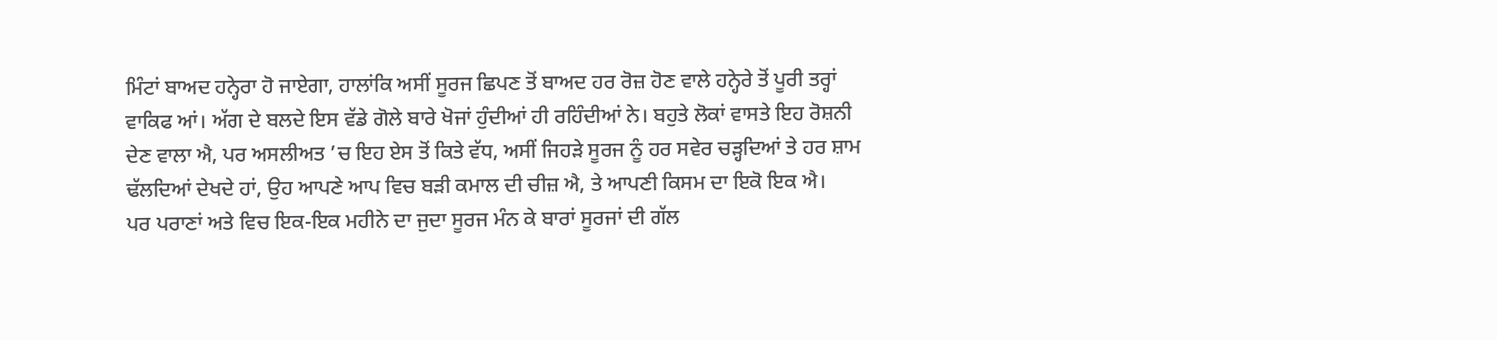ਮਿੰਟਾਂ ਬਾਅਦ ਹਨ੍ਹੇਰਾ ਹੋ ਜਾਏਗਾ, ਹਾਲਾਂਕਿ ਅਸੀਂ ਸੂਰਜ ਛਿਪਣ ਤੋਂ ਬਾਅਦ ਹਰ ਰੋਜ਼ ਹੋਣ ਵਾਲੇ ਹਨ੍ਹੇਰੇ ਤੋਂ ਪੂਰੀ ਤਰ੍ਹਾਂ ਵਾਕਿਫ ਆਂ। ਅੱਗ ਦੇ ਬਲਦੇ ਇਸ ਵੱਡੇ ਗੋਲੇ ਬਾਰੇ ਖੋਜਾਂ ਹੁੰਦੀਆਂ ਹੀ ਰਹਿੰਦੀਆਂ ਨੇ। ਬਹੁਤੇ ਲੋਕਾਂ ਵਾਸਤੇ ਇਹ ਰੋਸ਼ਨੀ ਦੇਣ ਵਾਲਾ ਐ, ਪਰ ਅਸਲੀਅਤ ’ਚ ਇਹ ਏਸ ਤੋਂ ਕਿਤੇ ਵੱਧ, ਅਸੀਂ ਜਿਹੜੇ ਸੂਰਜ ਨੂੰ ਹਰ ਸਵੇਰ ਚੜ੍ਹਦਿਆਂ ਤੇ ਹਰ ਸ਼ਾਮ ਢੱਲਦਿਆਂ ਦੇਖਦੇ ਹਾਂ, ਉਹ ਆਪਣੇ ਆਪ ਵਿਚ ਬੜੀ ਕਮਾਲ ਦੀ ਚੀਜ਼ ਐ, ਤੇ ਆਪਣੀ ਕਿਸਮ ਦਾ ਇਕੋ ਇਕ ਐ।
ਪਰ ਪਰਾਣਾਂ ਅਤੇ ਵਿਚ ਇਕ-ਇਕ ਮਹੀਨੇ ਦਾ ਜੁਦਾ ਸੂਰਜ ਮੰਨ ਕੇ ਬਾਰਾਂ ਸੂਰਜਾਂ ਦੀ ਗੱਲ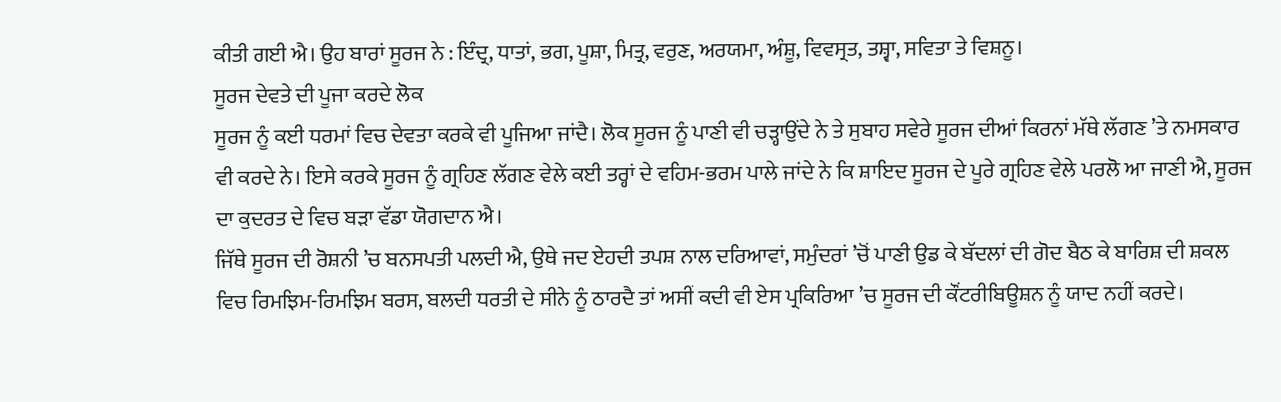ਕੀਤੀ ਗਈ ਐ। ਉਹ ਬਾਰਾਂ ਸੂਰਜ ਨੇ : ਇੰਦ੍ਰ, ਧਾਤਾਂ, ਭਗ, ਪੂਸ਼ਾ, ਮਿਤ੍ਰ, ਵਰੁਣ, ਅਰਯਮਾ, ਅੰਸ਼ੂ, ਵਿਵਸ੍ਰਤ, ਤਸ਼੍ਵਾ, ਸਵਿਤਾ ਤੇ ਵਿਸ਼ਨੂ।
ਸੂਰਜ ਦੇਵਤੇ ਦੀ ਪੂਜਾ ਕਰਦੇ ਲੋਕ
ਸੂਰਜ ਨੂੰ ਕਈ ਧਰਮਾਂ ਵਿਚ ਦੇਵਤਾ ਕਰਕੇ ਵੀ ਪੂਜਿਆ ਜਾਂਦੈ। ਲੋਕ ਸੂਰਜ ਨੂੰ ਪਾਣੀ ਵੀ ਚੜ੍ਹਾਉਂਦੇ ਨੇ ਤੇ ਸੁਬਾਹ ਸਵੇਰੇ ਸੂਰਜ ਦੀਆਂ ਕਿਰਨਾਂ ਮੱਥੇ ਲੱਗਣ ’ਤੇ ਨਮਸਕਾਰ ਵੀ ਕਰਦੇ ਨੇ। ਇਸੇ ਕਰਕੇ ਸੂਰਜ ਨੂੰ ਗ੍ਰਹਿਣ ਲੱਗਣ ਵੇਲੇ ਕਈ ਤਰ੍ਹਾਂ ਦੇ ਵਹਿਮ-ਭਰਮ ਪਾਲੇ ਜਾਂਦੇ ਨੇ ਕਿ ਸ਼ਾਇਦ ਸੂਰਜ ਦੇ ਪੂਰੇ ਗ੍ਰਹਿਣ ਵੇਲੇ ਪਰਲੋ ਆ ਜਾਣੀ ਐ, ਸੂਰਜ ਦਾ ਕੁਦਰਤ ਦੇ ਵਿਚ ਬੜਾ ਵੱਡਾ ਯੋਗਦਾਨ ਐ।
ਜਿੱਥੇ ਸੂਰਜ ਦੀ ਰੋਸ਼ਨੀ ’ਚ ਬਨਸਪਤੀ ਪਲਦੀ ਐ, ਉਥੇ ਜਦ ਏਹਦੀ ਤਪਸ਼ ਨਾਲ ਦਰਿਆਵਾਂ, ਸਮੁੰਦਰਾਂ ’ਚੋਂ ਪਾਣੀ ਉਡ ਕੇ ਬੱਦਲਾਂ ਦੀ ਗੋਦ ਬੈਠ ਕੇ ਬਾਰਿਸ਼ ਦੀ ਸ਼ਕਲ ਵਿਚ ਰਿਮਝਿਮ-ਰਿਮਝਿਮ ਬਰਸ, ਬਲਦੀ ਧਰਤੀ ਦੇ ਸੀਨੇ ਨੂੰ ਠਾਰਦੈ ਤਾਂ ਅਸੀਂ ਕਦੀ ਵੀ ਏਸ ਪ੍ਰਕਿਰਿਆ ’ਚ ਸੂਰਜ ਦੀ ਕੌਂਟਰੀਬਿਊਸ਼ਨ ਨੂੰ ਯਾਦ ਨਹੀਂ ਕਰਦੇ।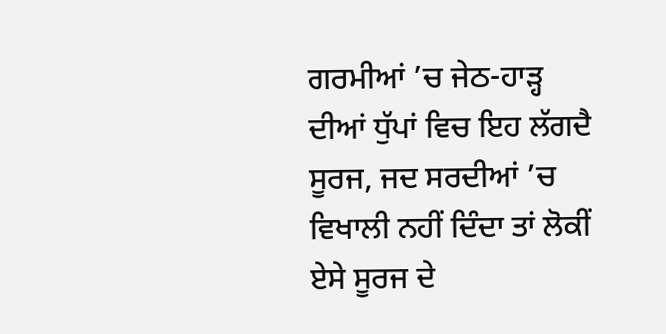ਗਰਮੀਆਂ ’ਚ ਜੇਠ-ਹਾੜ੍ਹ ਦੀਆਂ ਧੁੱਪਾਂ ਵਿਚ ਇਹ ਲੱਗਦੈ ਸੂਰਜ, ਜਦ ਸਰਦੀਆਂ ’ਚ ਵਿਖਾਲੀ ਨਹੀਂ ਦਿੰਦਾ ਤਾਂ ਲੋਕੀਂ ਏਸੇ ਸੂਰਜ ਦੇ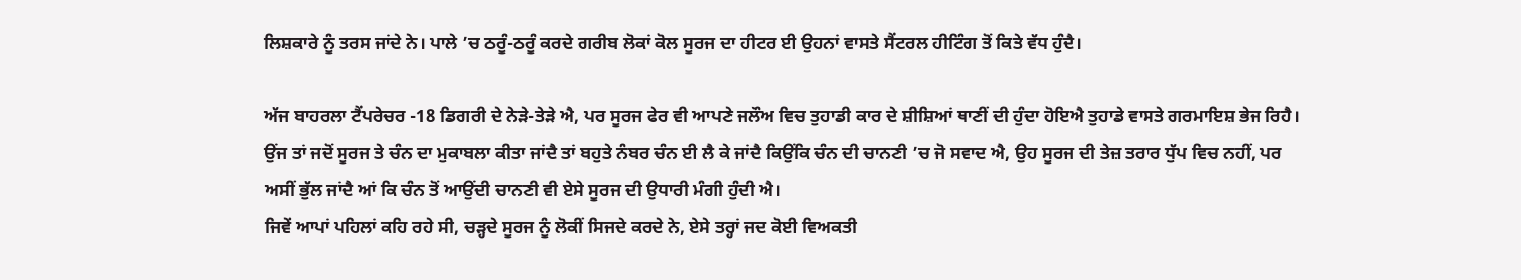ਲਿਸ਼ਕਾਰੇ ਨੂੰ ਤਰਸ ਜਾਂਦੇ ਨੇ। ਪਾਲੇ ’ਚ ਠਰੂੰ-ਠਰੂੰ ਕਰਦੇ ਗਰੀਬ ਲੋਕਾਂ ਕੋਲ ਸੂਰਜ ਦਾ ਹੀਟਰ ਈ ਉਹਨਾਂ ਵਾਸਤੇ ਸੈਂਟਰਲ ਹੀਟਿੰਗ ਤੋਂ ਕਿਤੇ ਵੱਧ ਹੁੰਦੈ।

ਅੱਜ ਬਾਹਰਲਾ ਟੈਂਪਰੇਚਰ -18 ਡਿਗਰੀ ਦੇ ਨੇੜੇ-ਤੇੜੇ ਐ, ਪਰ ਸੂਰਜ ਫੇਰ ਵੀ ਆਪਣੇ ਜਲੌਅ ਵਿਚ ਤੁਹਾਡੀ ਕਾਰ ਦੇ ਸ਼ੀਸ਼ਿਆਂ ਥਾਣੀਂ ਦੀ ਹੁੰਦਾ ਹੋਇਐ ਤੁਹਾਡੇ ਵਾਸਤੇ ਗਰਮਾਇਸ਼ ਭੇਜ ਰਿਹੈ।
ਉਂਜ ਤਾਂ ਜਦੋਂ ਸੂਰਜ ਤੇ ਚੰਨ ਦਾ ਮੁਕਾਬਲਾ ਕੀਤਾ ਜਾਂਦੈ ਤਾਂ ਬਹੁਤੇ ਨੰਬਰ ਚੰਨ ਈ ਲੈ ਕੇ ਜਾਂਦੈ ਕਿਉਂਕਿ ਚੰਨ ਦੀ ਚਾਨਣੀ ’ਚ ਜੋ ਸਵਾਦ ਐ, ਉਹ ਸੂਰਜ ਦੀ ਤੇਜ਼ ਤਰਾਰ ਧੁੱਪ ਵਿਚ ਨਹੀਂ, ਪਰ ਅਸੀਂ ਭੁੱਲ ਜਾਂਦੈ ਆਂ ਕਿ ਚੰਨ ਤੋਂ ਆਉਂਦੀ ਚਾਨਣੀ ਵੀ ਏਸੇ ਸੂਰਜ ਦੀ ਉਧਾਰੀ ਮੰਗੀ ਹੁੰਦੀ ਐ।
ਜਿਵੇਂ ਆਪਾਂ ਪਹਿਲਾਂ ਕਹਿ ਰਹੇ ਸੀ, ਚੜ੍ਹਦੇ ਸੂਰਜ ਨੂੰ ਲੋਕੀਂ ਸਿਜਦੇ ਕਰਦੇ ਨੇ, ਏਸੇ ਤਰ੍ਹਾਂ ਜਦ ਕੋਈ ਵਿਅਕਤੀ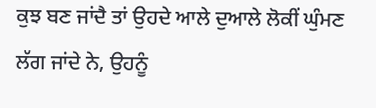ਕੁਝ ਬਣ ਜਾਂਦੈ ਤਾਂ ਉਹਦੇ ਆਲੇ ਦੁਆਲੇ ਲੋਕੀਂ ਘੁੰਮਣ ਲੱਗ ਜਾਂਦੇ ਨੇ, ਉਹਨੂੰ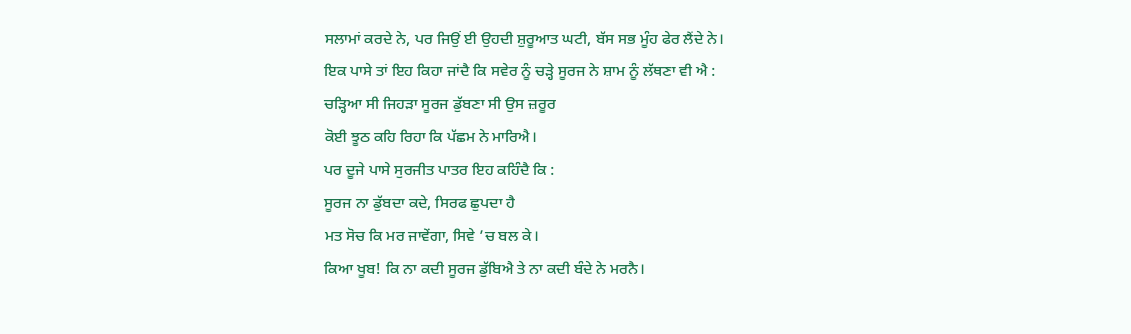ਸਲਾਮਾਂ ਕਰਦੇ ਨੇ, ਪਰ ਜਿਉਂ ਈ ਉਹਦੀ ਸ਼ੁਰੂਆਤ ਘਟੀ, ਬੱਸ ਸਭ ਮੂੰਹ ਫੇਰ ਲੈਂਦੇ ਨੇ।
ਇਕ ਪਾਸੇ ਤਾਂ ਇਹ ਕਿਹਾ ਜਾਂਦੈ ਕਿ ਸਵੇਰ ਨੂੰ ਚੜ੍ਹੇ ਸੂਰਜ ਨੇ ਸ਼ਾਮ ਨੂੰ ਲੱਥਣਾ ਵੀ ਐ :
ਚੜ੍ਹਿਆ ਸੀ ਜਿਹੜਾ ਸੂਰਜ ਡੁੱਬਣਾ ਸੀ ਉਸ ਜ਼ਰੂਰ
ਕੋਈ ਝੂਠ ਕਹਿ ਰਿਹਾ ਕਿ ਪੱਛਮ ਨੇ ਮਾਰਿਐ।
ਪਰ ਦੂਜੇ ਪਾਸੇ ਸੁਰਜੀਤ ਪਾਤਰ ਇਹ ਕਹਿੰਦੈ ਕਿ :
ਸੂਰਜ ਨਾ ਡੁੱਬਦਾ ਕਦੇ, ਸਿਰਫ ਛੁਪਦਾ ਹੈ
ਮਤ ਸੋਚ ਕਿ ਮਰ ਜਾਵੇਂਗਾ, ਸਿਵੇ ’ਚ ਬਲ ਕੇ।
ਕਿਆ ਖੂਬ! ਕਿ ਨਾ ਕਦੀ ਸੂਰਜ ਡੁੱਬਿਐ ਤੇ ਨਾ ਕਦੀ ਬੰਦੇ ਨੇ ਮਰਨੈ।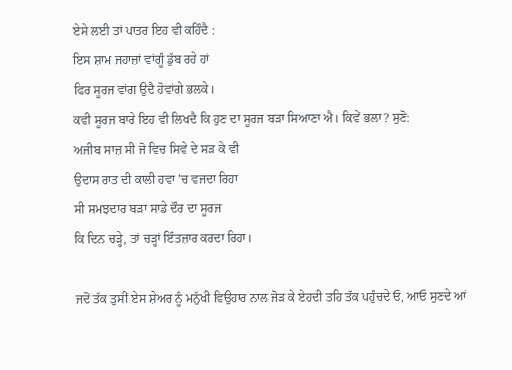ਏਸੇ ਲਈ ਤਾਂ ਪਾਤਰ ਇਹ ਵੀ ਕਹਿੰਦੈ :
ਇਸ ਸ਼ਾਮ ਜਹਾਜ਼ਾਂ ਵਾਂਗੂੰ ਡੁੱਬ ਰਹੇ ਹਾਂ
ਫਿਰ ਸੂਰਜ ਵਾਂਗ ਉਦੈ ਹੋਵਾਂਗੇ ਭਲਕੇ।
ਕਵੀ ਸੂਰਜ ਬਾਰੇ ਇਹ ਵੀ ਲਿਖਦੈ ਕਿ ਹੁਣ ਦਾ ਸੂਰਜ ਬੜਾ ਸਿਆਣਾ ਐ। ਕਿਵੇਂ ਭਲਾ? ਸੁਣੋ:
ਅਜੀਬ ਸਾਜ਼ ਸੀ ਜੋ ਵਿਚ ਸਿਵੇ ਦੇ ਸੜ ਕੇ ਵੀ
ਉਦਾਸ ਰਾਤ ਦੀ ਕਾਲੀ ਹਵਾ ’ਚ ਵਜਦਾ ਰਿਹਾ
ਸੀ ਸਮਝਦਾਰ ਬੜਾ ਸਾਡੇ ਦੌਰ ਦਾ ਸੂਰਜ
ਕਿ ਦਿਨ ਚੜ੍ਹੇ, ਤਾਂ ਚੜ੍ਹਾਂ ਇੰਤਜ਼ਾਰ ਕਰਦਾ ਰਿਹਾ।

ਜਦੋਂ ਤੱਕ ਤੁਸੀਂ ਏਸ ਸ਼ੇਅਰ ਨੂੰ ਮਨੁੱਖੀ ਵਿਉਹਾਰ ਨਾਲ ਜੋੜ ਕੇ ਏਹਦੀ ਤਹਿ ਤੱਕ ਪਹੁੰਚਦੇ ਓ, ਆਓ ਸੁਣਦੇ ਆਂ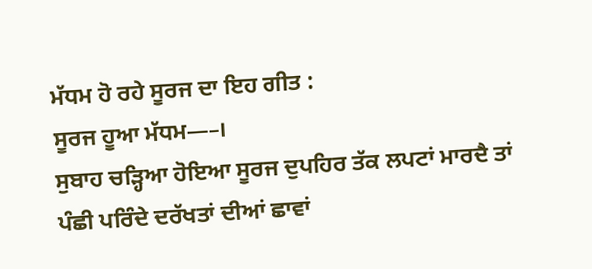ਮੱਧਮ ਹੋ ਰਹੇ ਸੂਰਜ ਦਾ ਇਹ ਗੀਤ :
ਸੂਰਜ ਹੂਆ ਮੱਧਮ—–।
ਸੁਬਾਹ ਚੜ੍ਹਿਆ ਹੋਇਆ ਸੂਰਜ ਦੁਪਹਿਰ ਤੱਕ ਲਪਟਾਂ ਮਾਰਦੈ ਤਾਂ ਪੰਛੀ ਪਰਿੰਦੇ ਦਰੱਖਤਾਂ ਦੀਆਂ ਛਾਵਾਂ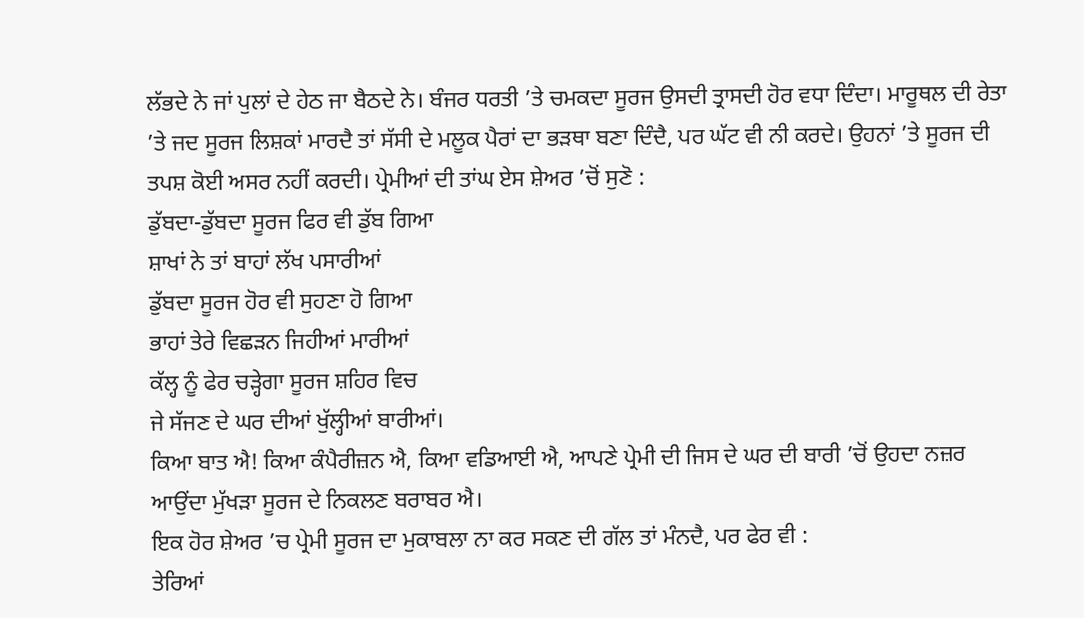ਲੱਭਦੇ ਨੇ ਜਾਂ ਪੁਲਾਂ ਦੇ ਹੇਠ ਜਾ ਬੈਠਦੇ ਨੇ। ਬੰਜਰ ਧਰਤੀ ’ਤੇ ਚਮਕਦਾ ਸੂਰਜ ਉਸਦੀ ਤ੍ਰਾਸਦੀ ਹੋਰ ਵਧਾ ਦਿੰਦਾ। ਮਾਰੂਥਲ ਦੀ ਰੇਤਾ ’ਤੇ ਜਦ ਸੂਰਜ ਲਿਸ਼ਕਾਂ ਮਾਰਦੈ ਤਾਂ ਸੱਸੀ ਦੇ ਮਲੂਕ ਪੈਰਾਂ ਦਾ ਭੜਥਾ ਬਣਾ ਦਿੰਦੈ, ਪਰ ਘੱਟ ਵੀ ਨੀ ਕਰਦੇ। ਉਹਨਾਂ ’ਤੇ ਸੂਰਜ ਦੀ ਤਪਸ਼ ਕੋਈ ਅਸਰ ਨਹੀਂ ਕਰਦੀ। ਪ੍ਰੇਮੀਆਂ ਦੀ ਤਾਂਘ ਏਸ ਸ਼ੇਅਰ ’ਚੋਂ ਸੁਣੋ :
ਡੁੱਬਦਾ-ਡੁੱਬਦਾ ਸੂਰਜ ਫਿਰ ਵੀ ਡੁੱਬ ਗਿਆ
ਸ਼ਾਖਾਂ ਨੇ ਤਾਂ ਬਾਹਾਂ ਲੱਖ ਪਸਾਰੀਆਂ
ਡੁੱਬਦਾ ਸੂਰਜ ਹੋਰ ਵੀ ਸੁਹਣਾ ਹੋ ਗਿਆ
ਭਾਹਾਂ ਤੇਰੇ ਵਿਛੜਨ ਜਿਹੀਆਂ ਮਾਰੀਆਂ
ਕੱਲ੍ਹ ਨੂੰ ਫੇਰ ਚੜ੍ਹੇਗਾ ਸੂਰਜ ਸ਼ਹਿਰ ਵਿਚ
ਜੇ ਸੱਜਣ ਦੇ ਘਰ ਦੀਆਂ ਖੁੱਲ੍ਹੀਆਂ ਬਾਰੀਆਂ।
ਕਿਆ ਬਾਤ ਐ! ਕਿਆ ਕੰਪੈਰੀਜ਼ਨ ਐ, ਕਿਆ ਵਡਿਆਈ ਐ, ਆਪਣੇ ਪ੍ਰੇਮੀ ਦੀ ਜਿਸ ਦੇ ਘਰ ਦੀ ਬਾਰੀ ’ਚੋਂ ਉਹਦਾ ਨਜ਼ਰ ਆਉਂਦਾ ਮੁੱਖੜਾ ਸੂਰਜ ਦੇ ਨਿਕਲਣ ਬਰਾਬਰ ਐ।
ਇਕ ਹੋਰ ਸ਼ੇਅਰ ’ਚ ਪ੍ਰੇਮੀ ਸੂਰਜ ਦਾ ਮੁਕਾਬਲਾ ਨਾ ਕਰ ਸਕਣ ਦੀ ਗੱਲ ਤਾਂ ਮੰਨਦੈ, ਪਰ ਫੇਰ ਵੀ :
ਤੇਰਿਆਂ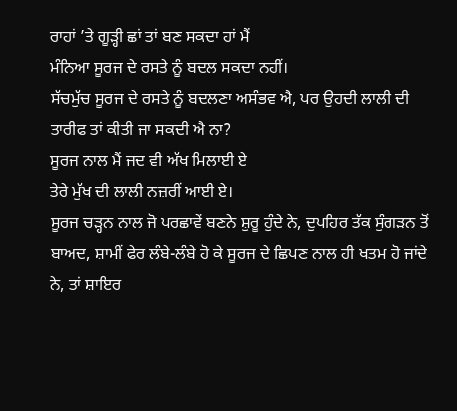ਰਾਹਾਂ ’ਤੇ ਗੂੜ੍ਹੀ ਛਾਂ ਤਾਂ ਬਣ ਸਕਦਾ ਹਾਂ ਮੈਂ
ਮੰਨਿਆ ਸੂਰਜ ਦੇ ਰਸਤੇ ਨੂੰ ਬਦਲ ਸਕਦਾ ਨਹੀਂ।
ਸੱਚਮੁੱਚ ਸੂਰਜ ਦੇ ਰਸਤੇ ਨੂੰ ਬਦਲਣਾ ਅਸੰਭਵ ਐ, ਪਰ ਉਹਦੀ ਲਾਲੀ ਦੀ ਤਾਰੀਫ ਤਾਂ ਕੀਤੀ ਜਾ ਸਕਦੀ ਐ ਨਾ?
ਸੂਰਜ ਨਾਲ ਮੈਂ ਜਦ ਵੀ ਅੱਖ ਮਿਲਾਈ ਏ
ਤੇਰੇ ਮੁੱਖ ਦੀ ਲਾਲੀ ਨਜ਼ਰੀਂ ਆਈ ਏ।
ਸੂਰਜ ਚੜ੍ਹਨ ਨਾਲ ਜੋ ਪਰਛਾਵੇਂ ਬਣਨੇ ਸ਼ੁਰੂ ਹੁੰਦੇ ਨੇ, ਦੁਪਹਿਰ ਤੱਕ ਸੁੰਗੜਨ ਤੋਂ ਬਾਅਦ, ਸ਼ਾਮੀਂ ਫੇਰ ਲੰਬੇ-ਲੰਬੇ ਹੋ ਕੇ ਸੂਰਜ ਦੇ ਛਿਪਣ ਨਾਲ ਹੀ ਖਤਮ ਹੋ ਜਾਂਦੇ ਨੇ, ਤਾਂ ਸ਼ਾਇਰ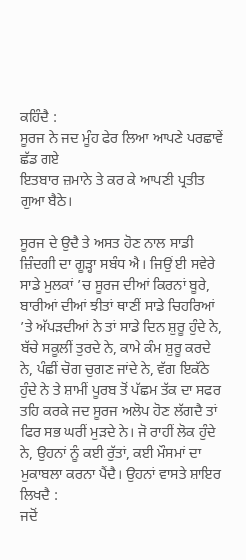ਕਹਿੰਦੈ :
ਸੂਰਜ ਨੇ ਜਦ ਮੂੰਹ ਫੇਰ ਲਿਆ ਆਪਣੇ ਪਰਛਾਵੇਂ ਛੱਡ ਗਏ
ਇਤਬਾਰ ਜ਼ਮਾਨੇ ਤੇ ਕਰ ਕੇ ਆਪਣੀ ਪ੍ਰਤੀਤ ਗੁਆ ਬੈਠੇ।

ਸੂਰਜ ਦੇ ਉਦੈ ਤੇ ਅਸਤ ਹੋਣ ਨਾਲ ਸਾਡੀ ਜ਼ਿੰਦਗੀ ਦਾ ਗੂੜ੍ਹਾ ਸਬੰਧ ਐ। ਜਿਉਂ ਈ ਸਵੇਰੇ ਸਾਡੇ ਮੁਲਕਾਂ ’ਚ ਸੂਰਜ ਦੀਆਂ ਕਿਰਨਾਂ ਬੂਰੇ, ਬਾਰੀਆਂ ਦੀਆਂ ਝੀਤਾਂ ਥਾਣੀਂ ਸਾਡੇ ਚਿਹਰਿਆਂ ’ਤੇ ਅੱਪੜਦੀਆਂ ਨੇ ਤਾਂ ਸਾਡੇ ਦਿਨ ਸ਼ੁਰੂ ਹੁੰਦੇ ਨੇ, ਬੱਚੇ ਸਕੂਲੀਂ ਤੁਰਦੇ ਨੇ, ਕਾਮੇ ਕੰਮ ਸ਼ੁਰੂ ਕਰਦੇ ਨੇ, ਪੰਛੀਂ ਚੋਗ ਚੁਗਣ ਜਾਂਦੇ ਨੇ, ਵੱਗ ਇਕੱਠੇ ਹੁੰਦੇ ਨੇ ਤੇ ਸ਼ਾਮੀਂ ਪੂਰਬ ਤੋਂ ਪੱਛਮ ਤੱਕ ਦਾ ਸਫਰ ਤਹਿ ਕਰਕੇ ਜਦ ਸੂਰਜ ਅਲੋਪ ਹੋਣ ਲੱਗਦੈ ਤਾਂ ਫਿਰ ਸਭ ਘਰੀਂ ਮੁੜਦੇ ਨੇ। ਜੋ ਰਾਹੀਂ ਲੋਕ ਹੁੰਦੇ ਨੇ, ਉਹਨਾਂ ਨੂੰ ਕਈ ਰੁੱਤਾਂ, ਕਈ ਮੌਸਮਾਂ ਦਾ ਮੁਕਾਬਲਾ ਕਰਨਾ ਪੈਂਦੈ। ਉਹਨਾਂ ਵਾਸਤੇ ਸ਼ਾਇਰ ਲਿਖਦੈ :
ਜਦੋਂ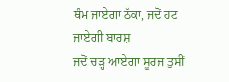ਥੰਮ ਜਾਏਗਾ ਠੱਕਾ, ਜਦੋਂ ਹਟ ਜਾਏਗੀ ਬਾਰਸ਼
ਜਦੋਂ ਚੜ੍ਹ ਆਏਗਾ ਸੂਰਜ ਤੁਸੀਂ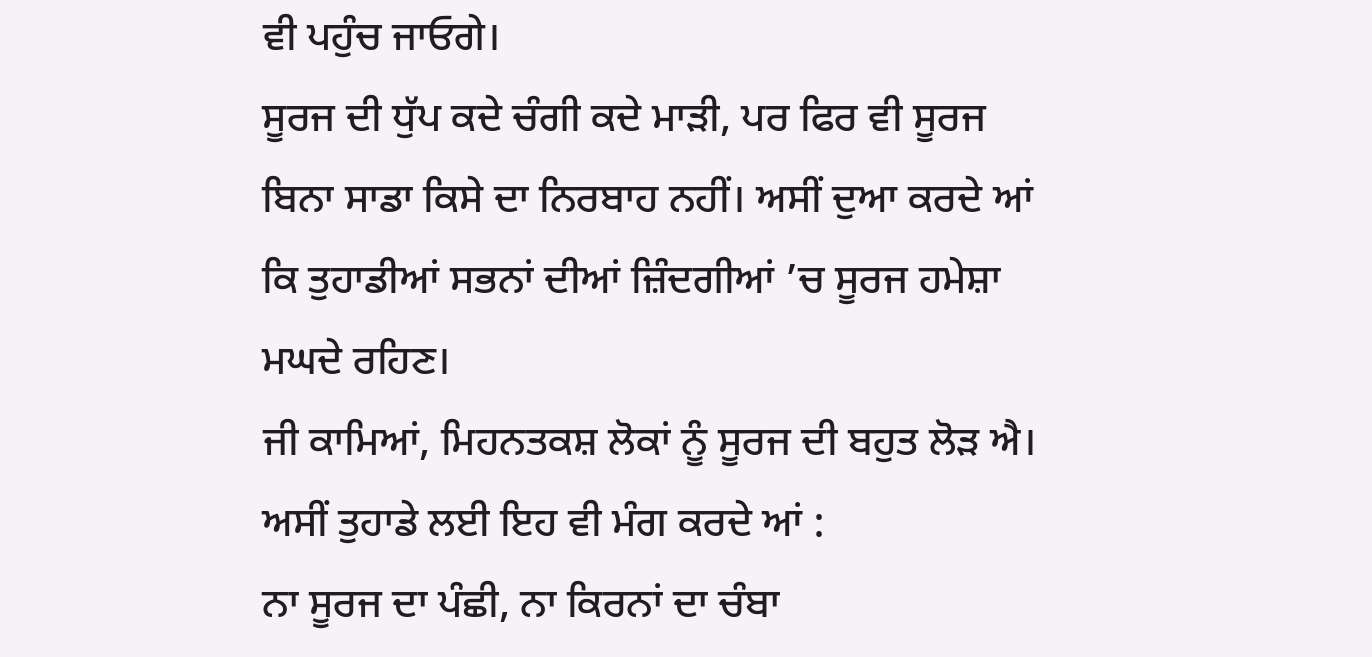ਵੀ ਪਹੁੰਚ ਜਾਓਗੇ।
ਸੂਰਜ ਦੀ ਧੁੱਪ ਕਦੇ ਚੰਗੀ ਕਦੇ ਮਾੜੀ, ਪਰ ਫਿਰ ਵੀ ਸੂਰਜ ਬਿਨਾ ਸਾਡਾ ਕਿਸੇ ਦਾ ਨਿਰਬਾਹ ਨਹੀਂ। ਅਸੀਂ ਦੁਆ ਕਰਦੇ ਆਂ ਕਿ ਤੁਹਾਡੀਆਂ ਸਭਨਾਂ ਦੀਆਂ ਜ਼ਿੰਦਗੀਆਂ ’ਚ ਸੂਰਜ ਹਮੇਸ਼ਾ ਮਘਦੇ ਰਹਿਣ।
ਜੀ ਕਾਮਿਆਂ, ਮਿਹਨਤਕਸ਼ ਲੋਕਾਂ ਨੂੰ ਸੂਰਜ ਦੀ ਬਹੁਤ ਲੋੜ ਐ। ਅਸੀਂ ਤੁਹਾਡੇ ਲਈ ਇਹ ਵੀ ਮੰਗ ਕਰਦੇ ਆਂ :
ਨਾ ਸੂਰਜ ਦਾ ਪੰਛੀ, ਨਾ ਕਿਰਨਾਂ ਦਾ ਚੰਬਾ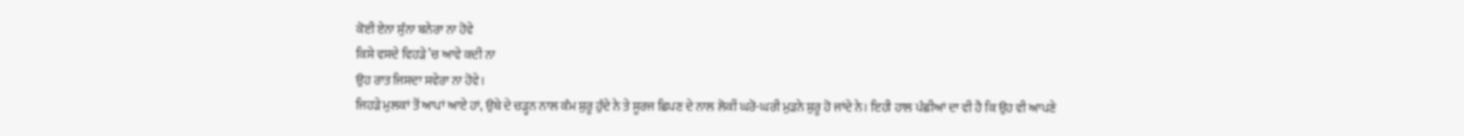ਕੋਈ ਏਨਾ ਸੁੰਨਾ ਬਨੇਰਾ ਨਾ ਹੋਵੇ
ਕਿਸੇ ਵਸਦੇ ਵਿਹੜੇ ’ਚ ਆਵੇ ਕਦੀ ਨਾ
ਉਹ ਰਾਤ ਜਿਸਦਾ ਸਵੇਰਾ ਨਾ ਹੋਵੇ।
ਜਿਹੜੇ ਮੁਲਕਾਂ ਤੋਂ ਆਪਾਂ ਆਏ ਹਾਂ, ਉਥੇ ਦੇ ਚੜ੍ਹਨ ਨਾਲ ਕੰਮ ਸ਼ੁਰੂ ਹੁੰਦੇ ਨੇ ਤੇ ਸੂਰਜ ਛਿਪਣ ਦੇ ਨਾਲ ਲੋਕੀਂ ਘਰੋ-ਘਰੀ ਮੁੜਨੇ ਸ਼ੁਰੂ ਹੋ ਜਾਂਦੇ ਨੇ। ਇਹੀ ਹਾਲ ਪੰਛੀਆਂ ਦਾ ਵੀ ਹੈ ਕਿ ਉਹ ਵੀ ਆਪਣੇ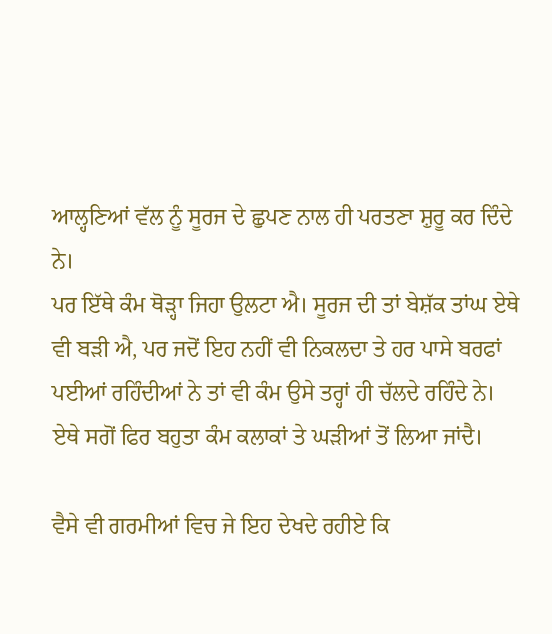ਆਲ੍ਹਣਿਆਂ ਵੱਲ ਨੂੰ ਸੂਰਜ ਦੇ ਛੁਪਣ ਨਾਲ ਹੀ ਪਰਤਣਾ ਸ਼ੁਰੂ ਕਰ ਦਿੰਦੇ ਨੇ।
ਪਰ ਇੱਥੇ ਕੰਮ ਥੋੜ੍ਹਾ ਜਿਹਾ ਉਲਟਾ ਐ। ਸੂਰਜ ਦੀ ਤਾਂ ਬੇਸ਼ੱਕ ਤਾਂਘ ਏਥੇ ਵੀ ਬੜੀ ਐ, ਪਰ ਜਦੋਂ ਇਹ ਨਹੀਂ ਵੀ ਨਿਕਲਦਾ ਤੇ ਹਰ ਪਾਸੇ ਬਰਫਾਂ ਪਈਆਂ ਰਹਿੰਦੀਆਂ ਨੇ ਤਾਂ ਵੀ ਕੰਮ ਉਸੇ ਤਰ੍ਹਾਂ ਹੀ ਚੱਲਦੇ ਰਹਿੰਦੇ ਨੇ। ਏਥੇ ਸਗੋਂ ਫਿਰ ਬਹੁਤਾ ਕੰਮ ਕਲਾਕਾਂ ਤੇ ਘੜੀਆਂ ਤੋਂ ਲਿਆ ਜਾਂਦੈ।

ਵੈਸੇ ਵੀ ਗਰਮੀਆਂ ਵਿਚ ਜੇ ਇਹ ਦੇਖਦੇ ਰਹੀਏ ਕਿ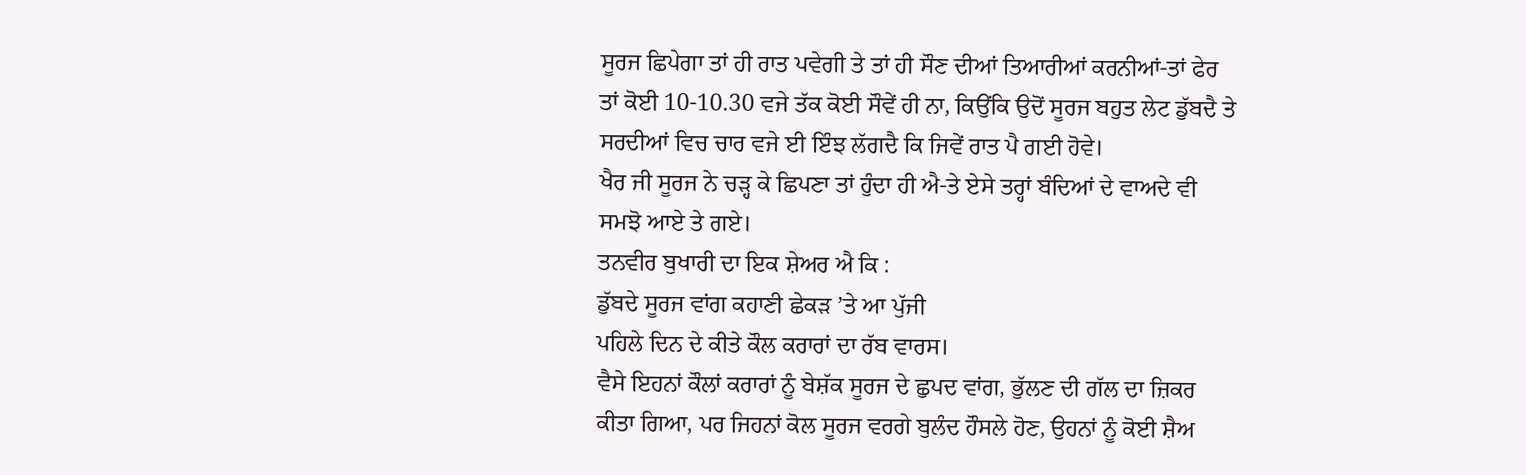ਸੂਰਜ ਛਿਪੇਗਾ ਤਾਂ ਹੀ ਰਾਤ ਪਵੇਗੀ ਤੇ ਤਾਂ ਹੀ ਸੌਣ ਦੀਆਂ ਤਿਆਰੀਆਂ ਕਰਨੀਆਂ-ਤਾਂ ਫੇਰ ਤਾਂ ਕੋਈ 10-10.30 ਵਜੇ ਤੱਕ ਕੋਈ ਸੌਵੇਂ ਹੀ ਨਾ, ਕਿਉਂਕਿ ਉਦੋਂ ਸੂਰਜ ਬਹੁਤ ਲੇਟ ਡੁੱਬਦੈ ਤੇ ਸਰਦੀਆਂ ਵਿਚ ਚਾਰ ਵਜੇ ਈ ਇੰਝ ਲੱਗਦੈ ਕਿ ਜਿਵੇਂ ਰਾਤ ਪੈ ਗਈ ਹੋਵੇ।
ਖੈਰ ਜੀ ਸੂਰਜ ਨੇ ਚੜ੍ਹ ਕੇ ਛਿਪਣਾ ਤਾਂ ਹੁੰਦਾ ਹੀ ਐ-ਤੇ ਏਸੇ ਤਰ੍ਹਾਂ ਬੰਦਿਆਂ ਦੇ ਵਾਅਦੇ ਵੀ ਸਮਝੋ ਆਏ ਤੇ ਗਏ।
ਤਨਵੀਰ ਬੁਖਾਰੀ ਦਾ ਇਕ ਸ਼ੇਅਰ ਐ ਕਿ :
ਡੁੱਬਦੇ ਸੂਰਜ ਵਾਂਗ ਕਹਾਣੀ ਛੇਕੜ ’ਤੇ ਆ ਪੁੱਜੀ
ਪਹਿਲੇ ਦਿਨ ਦੇ ਕੀਤੇ ਕੌਲ ਕਰਾਰਾਂ ਦਾ ਰੱਬ ਵਾਰਸ।
ਵੈਸੇ ਇਹਨਾਂ ਕੌਲਾਂ ਕਰਾਰਾਂ ਨੂੰ ਬੇਸ਼ੱਕ ਸੂਰਜ ਦੇ ਛੁਪਦ ਵਾਂਗ, ਭੁੱਲਣ ਦੀ ਗੱਲ ਦਾ ਜ਼ਿਕਰ ਕੀਤਾ ਗਿਆ, ਪਰ ਜਿਹਨਾਂ ਕੋਲ ਸੂਰਜ ਵਰਗੇ ਬੁਲੰਦ ਹੌਸਲੇ ਹੋਣ, ਉਹਨਾਂ ਨੂੰ ਕੋਈ ਸ਼ੈਅ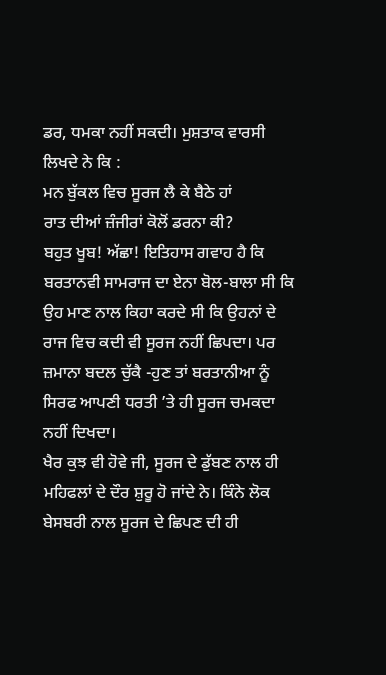ਡਰ, ਧਮਕਾ ਨਹੀਂ ਸਕਦੀ। ਮੁਸ਼ਤਾਕ ਵਾਰਸੀ ਲਿਖਦੇ ਨੇ ਕਿ :
ਮਨ ਬੁੱਕਲ ਵਿਚ ਸੂਰਜ ਲੈ ਕੇ ਬੈਠੇ ਹਾਂ
ਰਾਤ ਦੀਆਂ ਜ਼ੰਜੀਰਾਂ ਕੋਲੋਂ ਡਰਨਾ ਕੀ?
ਬਹੁਤ ਖੂਬ! ਅੱਛਾ! ਇਤਿਹਾਸ ਗਵਾਹ ਹੈ ਕਿ ਬਰਤਾਨਵੀ ਸਾਮਰਾਜ ਦਾ ਏਨਾ ਬੋਲ-ਬਾਲਾ ਸੀ ਕਿ ਉਹ ਮਾਣ ਨਾਲ ਕਿਹਾ ਕਰਦੇ ਸੀ ਕਿ ਉਹਨਾਂ ਦੇ ਰਾਜ ਵਿਚ ਕਦੀ ਵੀ ਸੂਰਜ ਨਹੀਂ ਛਿਪਦਾ। ਪਰ ਜ਼ਮਾਨਾ ਬਦਲ ਚੁੱਕੈ -ਹੁਣ ਤਾਂ ਬਰਤਾਨੀਆ ਨੂੰ ਸਿਰਫ ਆਪਣੀ ਧਰਤੀ ’ਤੇ ਹੀ ਸੂਰਜ ਚਮਕਦਾ ਨਹੀਂ ਦਿਖਦਾ।
ਖੈਰ ਕੁਝ ਵੀ ਹੋਵੇ ਜੀ, ਸੂਰਜ ਦੇ ਡੁੱਬਣ ਨਾਲ ਹੀ ਮਹਿਫਲਾਂ ਦੇ ਦੌਰ ਸ਼ੁਰੂ ਹੋ ਜਾਂਦੇ ਨੇ। ਕਿੰਨੇ ਲੋਕ ਬੇਸਬਰੀ ਨਾਲ ਸੂਰਜ ਦੇ ਛਿਪਣ ਦੀ ਹੀ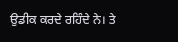ਉਡੀਕ ਕਰਦੇ ਰਹਿੰਦੇ ਨੇ। ਤੇ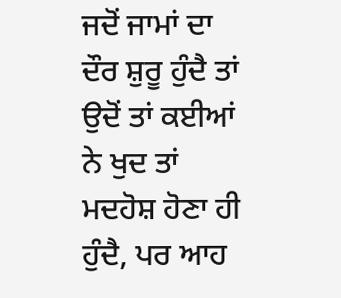ਜਦੋਂ ਜਾਮਾਂ ਦਾ ਦੌਰ ਸ਼ੁਰੂ ਹੁੰਦੈ ਤਾਂ ਉਦੋਂ ਤਾਂ ਕਈਆਂ ਨੇ ਖੁਦ ਤਾਂ ਮਦਹੋਸ਼ ਹੋਣਾ ਹੀ ਹੁੰਦੈ, ਪਰ ਆਹ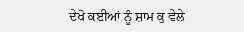ਦੇਖੋ ਕਈਆਂ ਨੂੰ ਸ਼ਾਮ ਕੁ ਵੇਲੇ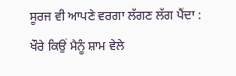ਸੂਰਜ ਵੀ ਆਪਣੇ ਵਰਗਾ ਲੱਗਣ ਲੱਗ ਪੈਂਦਾ :
ਖੌਰੇ ਕਿਉਂ ਮੈਨੂੰ ਸ਼ਾਮ ਵੇਲੇ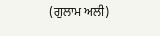(ਗੁਲਾਮ ਅਲੀ)